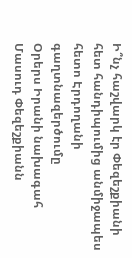Ի՞նչ հաշվարկ էր Փեզեշքիանի հետ հանդիպումից անմիջապես հետո Էրդողանի գաղտնազերծումը
Օրերս Իրանի նախագահ Մասուդ Փեզեշքիանն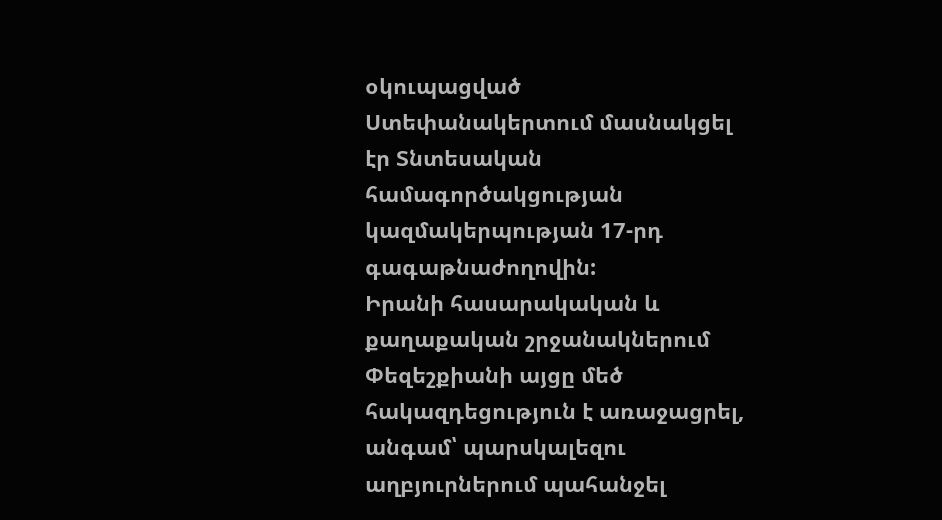օկուպացված Ստեփանակերտում մասնակցել էր Տնտեսական համագործակցության կազմակերպության 17-րդ գագաթնաժողովին:
Իրանի հասարակական և քաղաքական շրջանակներում Փեզեշքիանի այցը մեծ հակազդեցություն է առաջացրել, անգամ՝ պարսկալեզու աղբյուրներում պահանջել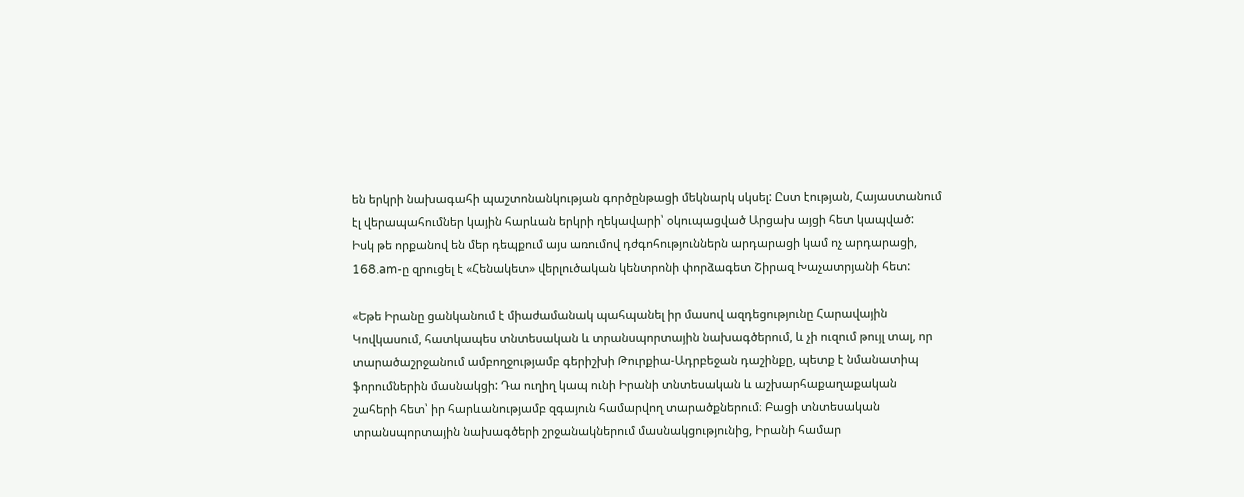են երկրի նախագահի պաշտոնանկության գործընթացի մեկնարկ սկսել: Ըստ էության, Հայաստանում էլ վերապահումներ կային հարևան երկրի ղեկավարի՝ օկուպացված Արցախ այցի հետ կապված:
Իսկ թե որքանով են մեր դեպքում այս առումով դժգոհություններն արդարացի կամ ոչ արդարացի, 168.am-ը զրուցել է «Հենակետ» վերլուծական կենտրոնի փորձագետ Շիրազ Խաչատրյանի հետ:

«Եթե Իրանը ցանկանում է միաժամանակ պահպանել իր մասով ազդեցությունը Հարավային Կովկասում, հատկապես տնտեսական և տրանսպորտային նախագծերում, և չի ուզում թույլ տալ, որ տարածաշրջանում ամբողջությամբ գերիշխի Թուրքիա-Ադրբեջան դաշինքը, պետք է նմանատիպ ֆորումներին մասնակցի: Դա ուղիղ կապ ունի Իրանի տնտեսական և աշխարհաքաղաքական շահերի հետ՝ իր հարևանությամբ զգայուն համարվող տարածքներում։ Բացի տնտեսական տրանսպորտային նախագծերի շրջանակներում մասնակցությունից, Իրանի համար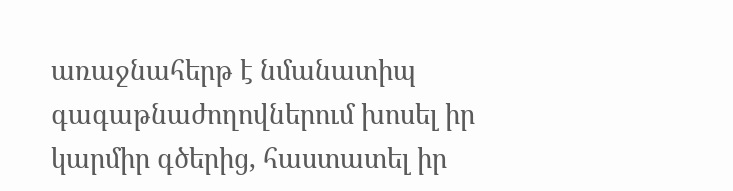առաջնահերթ է նմանատիպ գագաթնաժողովներում խոսել իր կարմիր գծերից, հաստատել իր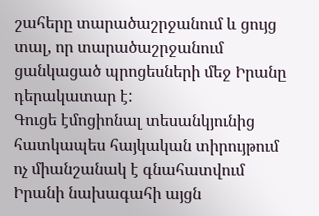շահերը տարածաշրջանում և ցույց տալ, որ տարածաշրջանում ցանկացած պրոցեսների մեջ Իրանը դերակատար է:
Գուցե էմոցիոնալ տեսանկյունից հատկապես հայկական տիրույթում ոչ միանշանակ է գնահատվում Իրանի նախագահի այցն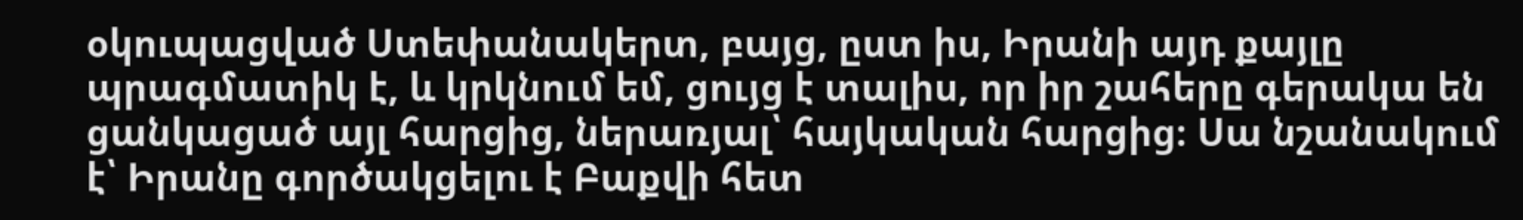օկուպացված Ստեփանակերտ, բայց, ըստ իս, Իրանի այդ քայլը պրագմատիկ է, և կրկնում եմ, ցույց է տալիս, որ իր շահերը գերակա են ցանկացած այլ հարցից, ներառյալ՝ հայկական հարցից։ Սա նշանակում է՝ Իրանը գործակցելու է Բաքվի հետ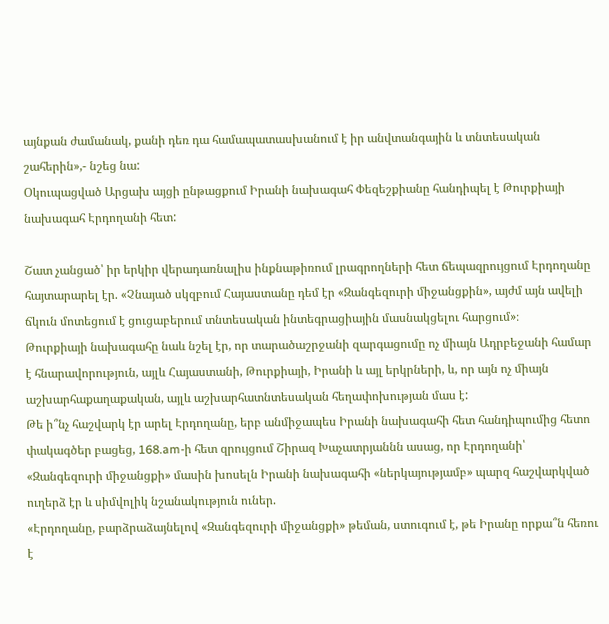այնքան ժամանակ, քանի դեռ դա համապատասխանում է իր անվտանգային և տնտեսական շահերին»,- նշեց նա:
Օկուպացված Արցախ այցի ընթացքում Իրանի նախագահ Փեզեշքիանը հանդիպել է Թուրքիայի նախագահ Էրդողանի հետ:

Շատ չանցած՝ իր երկիր վերադառնալիս ինքնաթիռում լրագրողների հետ ճեպազրույցում Էրդողանը հայտարարել էր. «Չնայած սկզբում Հայաստանը դեմ էր «Զանգեզուրի միջանցքին», այժմ այն ավելի ճկուն մոտեցում է ցուցաբերում տնտեսական ինտեգրացիային մասնակցելու հարցում»։
Թուրքիայի նախագահը նաև նշել էր, որ տարածաշրջանի զարգացումը ոչ միայն Ադրբեջանի համար է հնարավորություն, այլև Հայաստանի, Թուրքիայի, Իրանի և այլ երկրների, և, որ այն ոչ միայն աշխարհաքաղաքական, այլև աշխարհատնտեսական հեղափոխության մաս է:
Թե ի՞նչ հաշվարկ էր արել Էրդողանը, երբ անմիջապես Իրանի նախագահի հետ հանդիպումից հետո փակագծեր բացեց, 168.am-ի հետ զրույցում Շիրազ Խաչատրյաննն ասաց, որ Էրդողանի՝ «Զանգեզուրի միջանցքի» մասին խոսելն Իրանի նախագահի «ներկայությամբ» պարզ հաշվարկված ուղերձ էր և սիմվոլիկ նշանակություն ուներ.
«Էրդողանը, բարձրաձայնելով «Զանգեզուրի միջանցքի» թեման, ստուգում է, թե Իրանը որքա՞ն հեռու է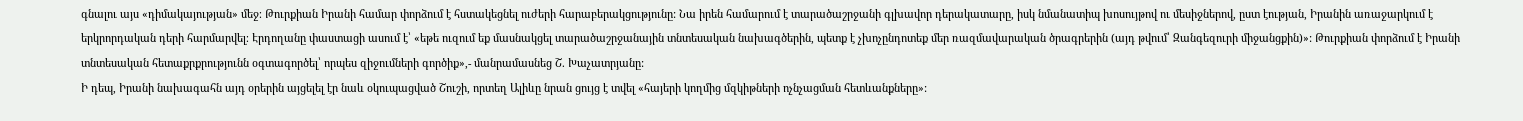գնալու այս «դիմակայության» մեջ։ Թուրքիան Իրանի համար փորձում է հստակեցնել ուժերի հարաբերակցությունը: Նա իրեն համարում է տարածաշրջանի գլխավոր դերակատարը, իսկ նմանատիպ խոսույթով ու մեսիջներով, ըստ էության, Իրանին առաջարկում է երկրորդական դերի հարմարվել։ Էրդողանը փաստացի ասում է՝ «եթե ուզում եք մասնակցել տարածաշրջանային տնտեսական նախագծերին, պետք է չխոչընդոտեք մեր ռազմավարական ծրագրերին (այդ թվում՝ Զանգեզուրի միջանցքին)»: Թուրքիան փորձում է Իրանի տնտեսական հետաքրքրությունն օգտագործել՝ որպես զիջումների գործիք»,- մանրամասնեց Շ. Խաչատրյանը:
Ի դեպ, Իրանի նախագահն այդ օրերին այցելել էր նաև օկուպացված Շուշի, որտեղ Ալիևը նրան ցույց է տվել «հայերի կողմից մզկիթների ոչնչացման հետևանքները»: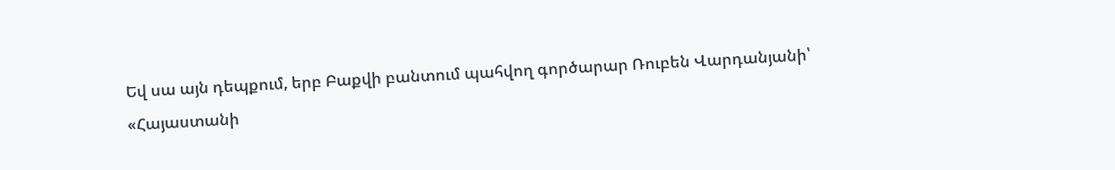Եվ սա այն դեպքում, երբ Բաքվի բանտում պահվող գործարար Ռուբեն Վարդանյանի՝ «Հայաստանի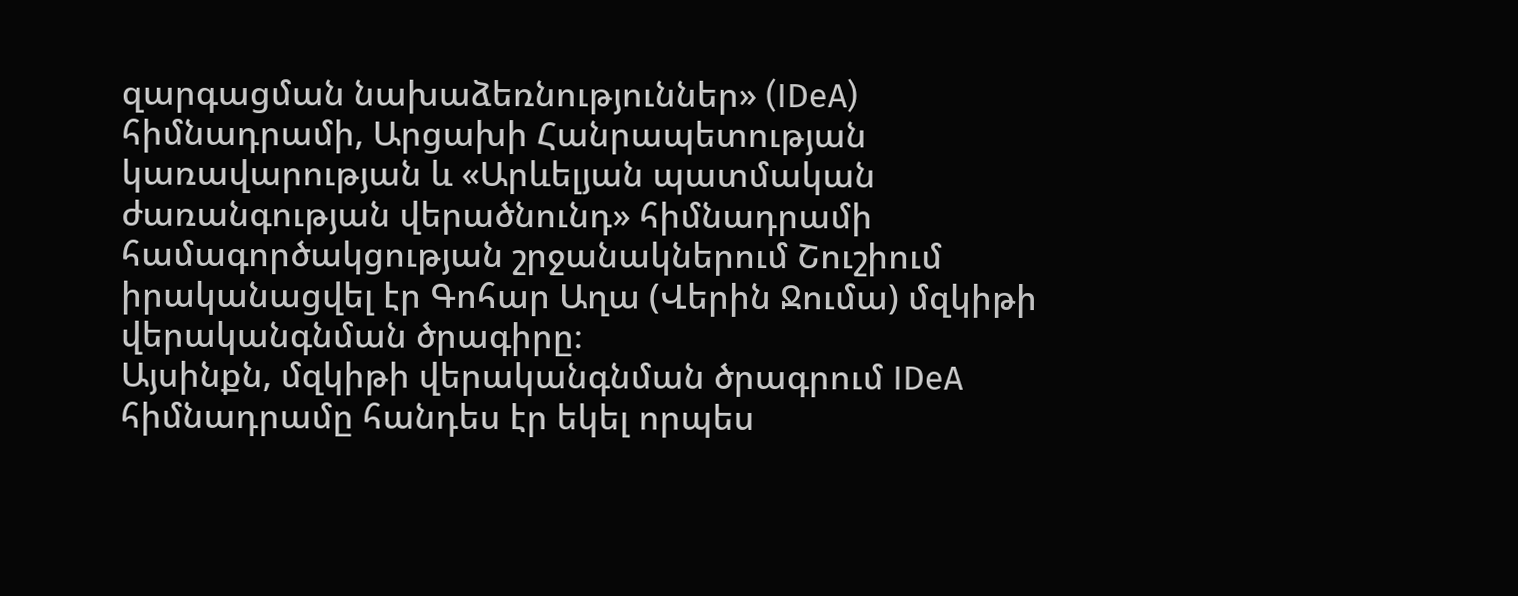զարգացման նախաձեռնություններ» (IDeA) հիմնադրամի, Արցախի Հանրապետության կառավարության և «Արևելյան պատմական ժառանգության վերածնունդ» հիմնադրամի համագործակցության շրջանակներում Շուշիում իրականացվել էր Գոհար Աղա (Վերին Ջումա) մզկիթի վերականգնման ծրագիրը։
Այսինքն, մզկիթի վերականգնման ծրագրում IDeA հիմնադրամը հանդես էր եկել որպես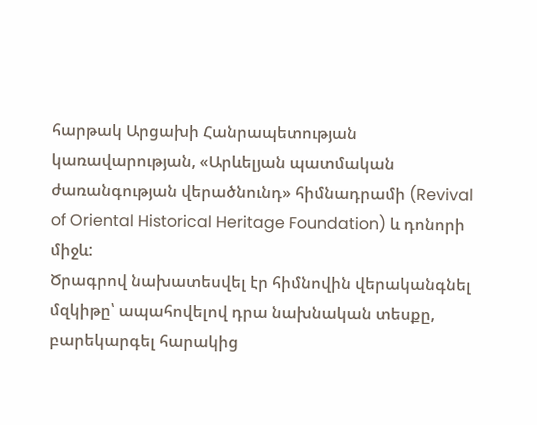հարթակ Արցախի Հանրապետության կառավարության, «Արևելյան պատմական ժառանգության վերածնունդ» հիմնադրամի (Revival of Oriental Historical Heritage Foundation) և դոնորի միջև:
Ծրագրով նախատեսվել էր հիմնովին վերականգնել մզկիթը՝ ապահովելով դրա նախնական տեսքը, բարեկարգել հարակից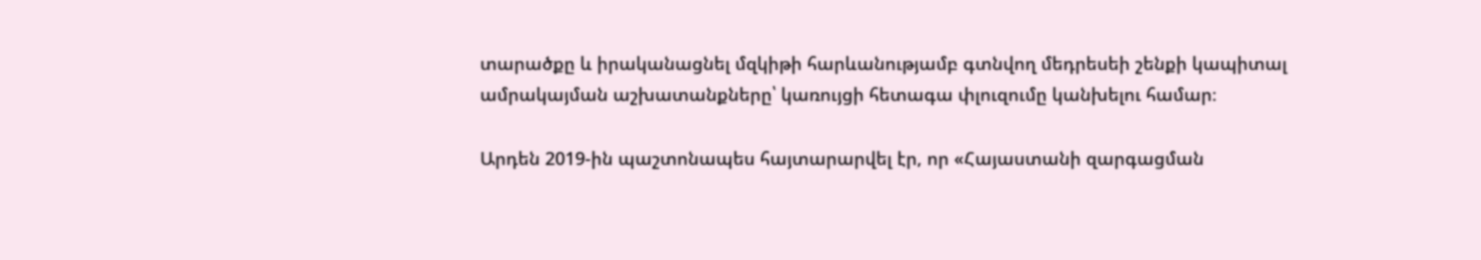տարածքը և իրականացնել մզկիթի հարևանությամբ գտնվող մեդրեսեի շենքի կապիտալ ամրակայման աշխատանքները՝ կառույցի հետագա փլուզումը կանխելու համար։

Արդեն 2019-ին պաշտոնապես հայտարարվել էր, որ «Հայաստանի զարգացման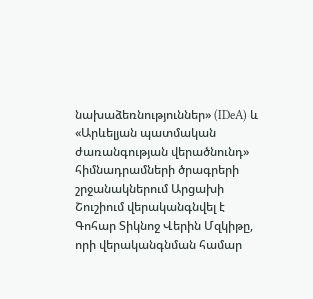նախաձեռնություններ» (IDeA) և «Արևելյան պատմական ժառանգության վերածնունդ» հիմնադրամների ծրագրերի շրջանակներում Արցախի Շուշիում վերականգնվել է Գոհար Տիկնոջ Վերին Մզկիթը, որի վերականգնման համար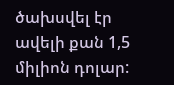ծախսվել էր ավելի քան 1,5 միլիոն դոլար: